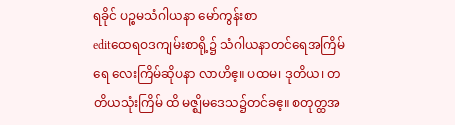ရခိုင် ပဉ္စမသံဂါယနာ မော်ကွန်းစာ
editထေရဝဒကျမ်းစာရို့၌ သံဂါယနာတင်ရေအကြိမ်ရေ လေးကြိမ်ဆိုပနာ လာဟိဧ့။ ပထမ၊ ဒုတိယ၊ တတိယသုံးကြိမ် ထိ မဇ္ဈိမဒေသ၌တင်ခဧ့။ စတုတ္ထအ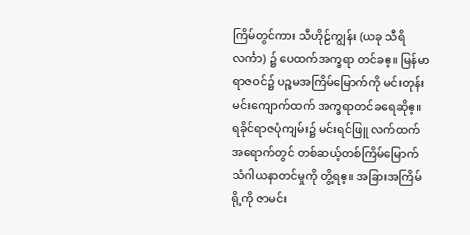ကြိမ်တွင်ကား သီဟိုဠ်ကျွန်း (ယခု သီရိလင်္ကာ) ၌ ပေထက်အက္ခရာ တင်ခဧ့။ မြန်မာ ရာဇဝင်၌ ပဉ္စမအကြိမ်မြောက်ကို မင်းတုန်းမင်းကျောက်ထက် အက္ခရာတင်ခရေဆိုဧ့။ ရခိုင်ရာဇပုံကျမ်း၌ မင်းရင်ဖြူ လက်ထက်အရောက်တွင် တစ်ဆယ့်တစ်ကြိမ်မြောက် သံဂါယနာတင်မှုကို တွိ့ရဧ့။ အခြားအကြိမ်ရို့ကို ဇာမင်း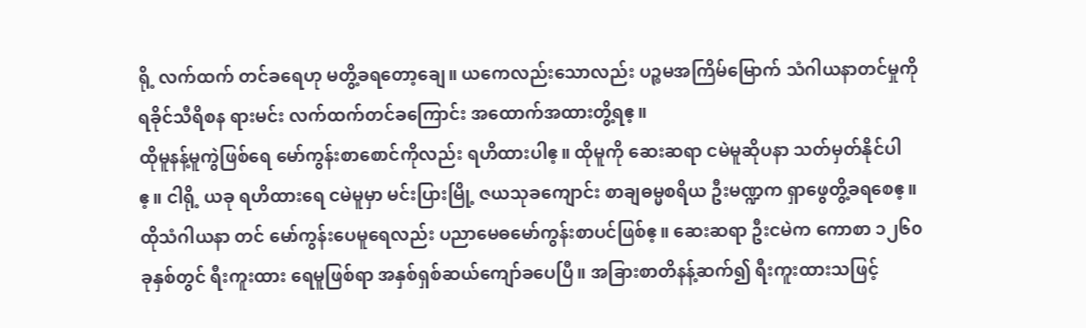ရို့ လက်ထက် တင်ခရေဟု မတွိ့ခရတော့ချေ။ ယကေလည်းသောလည်း ပဉ္စမအကြိမ်မြောက် သံဂါယနာတင်မှုကို ရခိုင်သီရိစန ရားမင်း လက်ထက်တင်ခကြောင်း အထောက်အထားတွိ့ရဧ့။
ထိုမူနန့်မူကွဲဖြစ်ရေ မော်ကွန်းစာစောင်ကိုလည်း ရဟိထားပါဧ့။ ထိုမူကို ဆေးဆရာ ငမဲမူဆိုပနာ သတ်မှတ်နိုင်ပါဧ့။ ငါရို့ ယခု ရဟိထားရေ ငမဲမူမှာ မင်းပြားမြို့ ဇယသုခကျောင်း စာချဓမ္မစရိယ ဦးမဏ္ဍက ရှာဖွေတွိ့ခရစေဧ့။ ထိုသံဂါယနာ တင် မော်ကွန်းပေမူရေလည်း ပညာမေဓမော်ကွန်းစာပင်ဖြစ်ဧ့။ ဆေးဆရာ ဦးငမဲက ကောစာ ၁၂၆၀ခုနှစ်တွင် ရီးကူးထား ရေမူဖြစ်ရာ အနှစ်ရှစ်ဆယ်ကျော်ခပေပြီ။ အခြားစာတိနန့်ဆက်၍ ရီးကူးထားသဖြင့်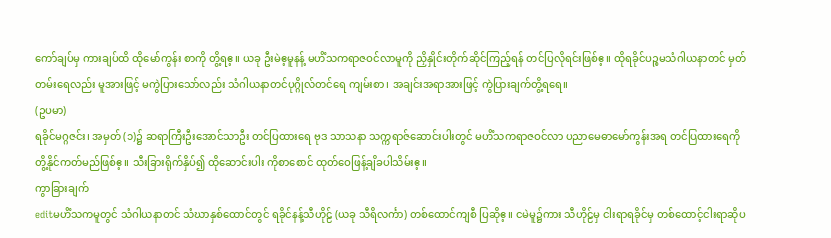ကော်ချပ်မှ ကားချပ်ထိ ထိုမော်ကွန်း စာကို တွိ့ရဧ့။ ယခု ဦးမဲဧ့မူနန့် မဟိံသကရာဇဝင်လာမူကို ညှိနှိုင်းတိုက်ဆိုင်ကြည့်ရန် တင်ပြလိုရင်းဖြစ်ဧ့။ ထိုရခိုင်ပဉ္စမသံဂါယနာတင် မှတ်တမ်းရေလည်း မူအားဖြင့် မကွဲပြားသော်လည်း သံဂါယနာတင်ပုဂ္ဂိုလ်တင်ရေ ကျမ်းစာ၊ အချင်းအရာအားဖြင့် ကွဲပြားချက်တွိ့ရရေ။
(ဥပမာ)
ရခိုင်မဂ္ဂဇင်း၊ အမှတ် (၁)၌ ဆရာကြီးဦးအောင်သာဦး တင်ပြထားရေ ဗုဒ သာသနာ သက္ကရာဇ်ဆောင်းပါးတွင် မဟိံသကရာဇဝင်လာ ပညာမေဓာမော်ကွန်းအရ တင်ပြထားရေကို တွိ့နိုင်ကတ်မည်ဖြစ်ဧ့။ သီးခြားရိုက်နှိပ်၍ ထိုဆောင်းပါး ကိုစာစောင် ထုတ်ဝေဖြန့်ချိခပါသိမ်းဧ့။
ကွာခြားချက်
editမဟိံသကမူတွင် သံဂါယနာတင် သံဃာနှစ်ထောင်တွင် ရခိုင်နန့်သီဟိုဠ် (ယခု သီရိလင်္ကာ) တစ်ထောင်ကျစီ ပြဆိုဧ့။ ငမဲမူ၌ကား သီဟိုဠ်မှ ငါးရာရခိုင်မှ တစ်ထောင့်ငါးရာဆိုပ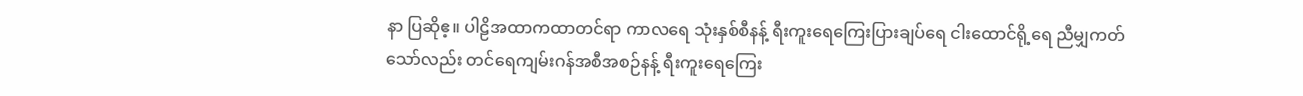နာ ပြဆိုဧ့။ ပါဠိအထာကထာတင်ရာ ကာလရေ သုံးနှစ်စီနန့် ရီးကူးရေကြေးပြားချပ်ရေ ငါးထောင်ရို့ရေ ညီမျှကတ်သော်လည်း တင်ရေကျမ်းဂန်အစီအစဉ်နန့် ရီးကူးရေကြေး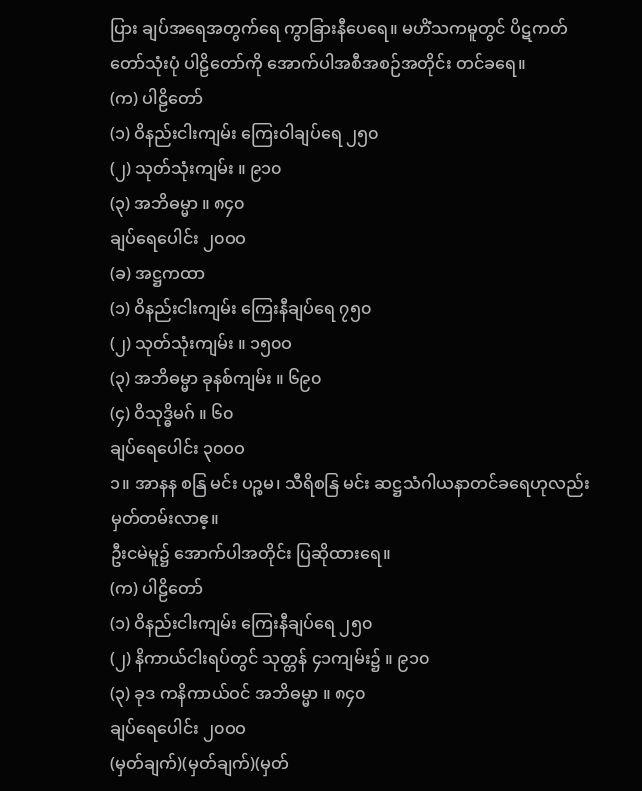ပြား ချပ်အရေအတွက်ရေ ကွာခြားနီပေရေ။ မဟိံသကမူတွင် ပိဋကတ်တော်သုံးပုံ ပါဠိတော်ကို အောက်ပါအစီအစဉ်အတိုင်း တင်ခရေ။
(က) ပါဠိတော်
(၁) ဝိနည်းငါးကျမ်း ကြေးဝါချပ်ရေ ၂၅၀
(၂) သုတ်သုံးကျမ်း ။ ၉၁၀
(၃) အဘိဓမ္မာ ။ ၈၄၀
ချပ်ရေပေါင်း ၂၀ဝဝ
(ခ) အဋ္ဌကထာ
(၁) ဝိနည်းငါးကျမ်း ကြေးနီချပ်ရေ ၇၅၀
(၂) သုတ်သုံးကျမ်း ။ ၁၅၀ဝ
(၃) အဘိဓမ္မာ ခုနစ်ကျမ်း ။ ၆၉၀
(၄) ဝိသုဒ္ဓိမဂ် ။ ၆၀
ချပ်ရေပေါင်း ၃၀ဝဝ
၁။ အာနန စနြ မင်း ပဉ္စမ၊ သီရိစနြ မင်း ဆဋ္ဌသံဂါယနာတင်ခရေဟုလည်း မှတ်တမ်းလာဧ့။
ဦးငမဲမူ၌ အောက်ပါအတိုင်း ပြဆိုထားရေ။
(က) ပါဠိတော်
(၁) ဝိနည်းငါးကျမ်း ကြေးနီချပ်ရေ ၂၅၀
(၂) နိကာယ်ငါးရပ်တွင် သုတ္တန် ၄၁ကျမ်း၌ ။ ၉၁၀
(၃) ခုဒ ကနိကာယ်ဝင် အဘိဓမ္မာ ။ ၈၄၀
ချပ်ရေပေါင်း ၂၀ဝဝ
(မှတ်ချက်)(မှတ်ချက်)(မှတ်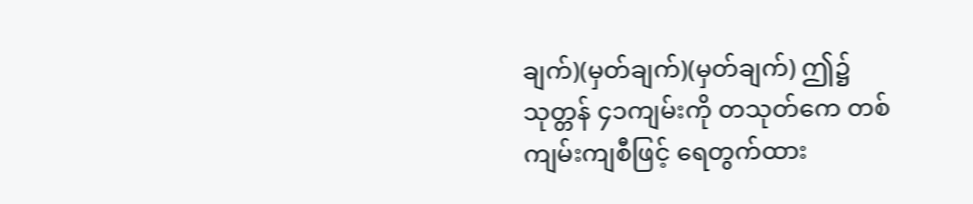ချက်)(မှတ်ချက်)(မှတ်ချက်) ဤ၌ သုတ္တန် ၄၁ကျမ်းကို တသုတ်ကေ တစ်ကျမ်းကျစီဖြင့် ရေတွက်ထား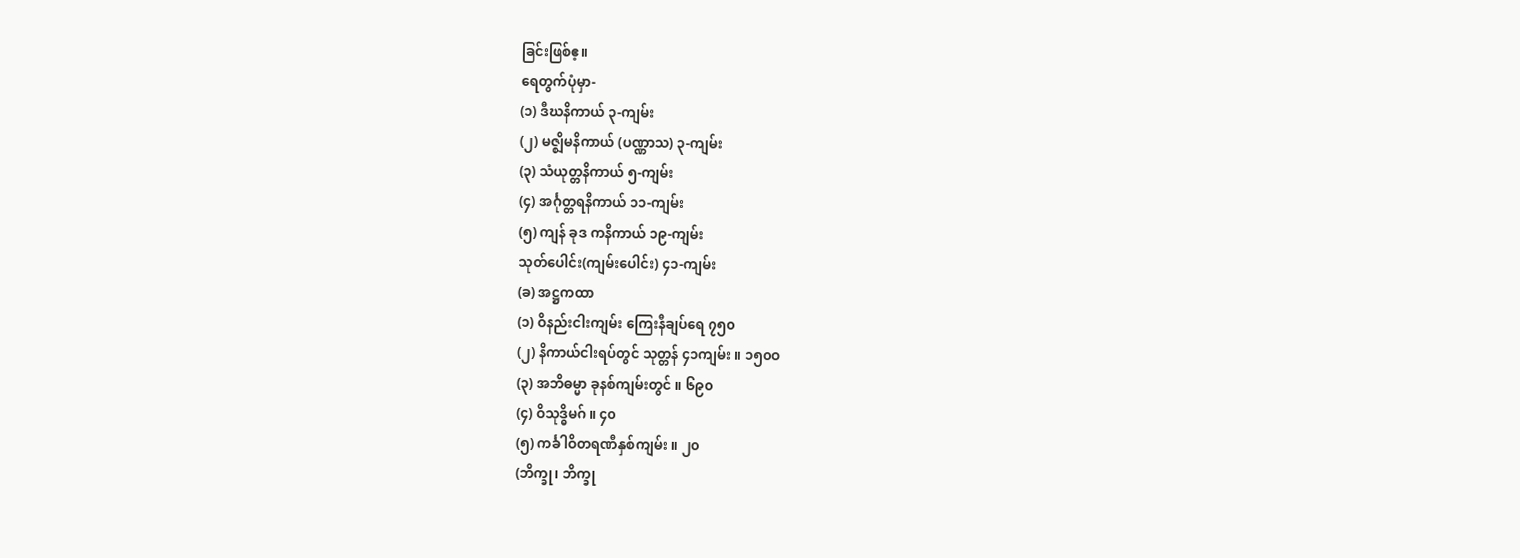ခြင်းဖြစ်ဧ့။
ရေတွက်ပုံမှာ-
(၁) ဒီဃနိကာယ် ၃-ကျမ်း
(၂) မဇ္ဈိမနိကာယ် (ပဏ္ဏာသ) ၃-ကျမ်း
(၃) သံယုတ္တနိကာယ် ၅-ကျမ်း
(၄) အင်္ဂုတ္တရနိကာယ် ၁၁-ကျမ်း
(၅) ကျန် ခုဒ ကနိကာယ် ၁၉-ကျမ်း
သုတ်ပေါင်း(ကျမ်းပေါင်း) ၄၁-ကျမ်း
(ခ) အဋ္ဌကထာ
(၁) ဝိနည်းငါးကျမ်း ကြေးနီချပ်ရေ ၇၅၀
(၂) နိကာယ်ငါးရပ်တွင် သုတ္တန် ၄၁ကျမ်း ။ ၁၅၀ဝ
(၃) အဘိဓမ္မာ ခုနစ်ကျမ်းတွင် ။ ၆၉၀
(၄) ဝိသုဒ္ဓိမဂ် ။ ၄၀
(၅) ကင်္ခါဝိတရဏီနှစ်ကျမ်း ။ ၂၀
(ဘိက္ခု၊ ဘိက္ခု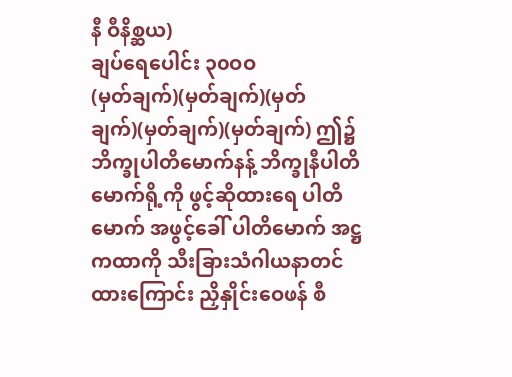နီ ဝီနိစ္ဆယ)
ချပ်ရေပေါင်း ၃၀ဝဝ
(မှတ်ချက်)(မှတ်ချက်)(မှတ်ချက်)(မှတ်ချက်)(မှတ်ချက်) ဤ၌ ဘိက္ခုပါတိမောက်နန့် ဘိက္ခုနီပါတိမောက်ရို့ကို ဖွင့်ဆိုထားရေ ပါတိမောက် အဖွင့်ခေါ် ပါတိမောက် အဋ္ဌကထာကို သီးခြားသံဂါယနာတင်ထားကြောင်း ညှိနှိုင်းဝေဖန် စီ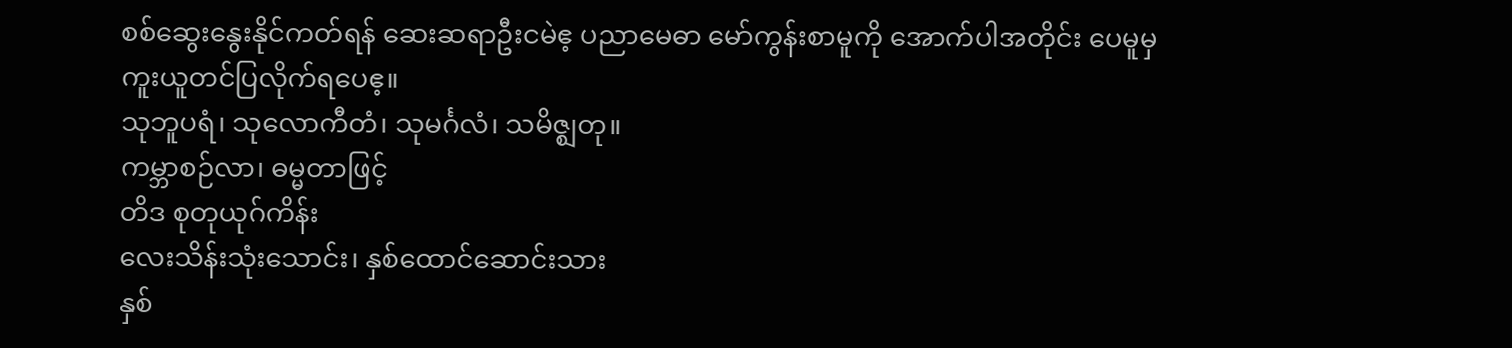စစ်ဆွေးနွေးနိုင်ကတ်ရန် ဆေးဆရာဦးငမဲဧ့ ပညာမေဓာ မော်ကွန်းစာမူကို အောက်ပါအတိုင်း ပေမူမှ ကူးယူတင်ပြလိုက်ရပေဧ့။
သုဘူပရံ၊ သုလောကီတံ၊ သုမင်္ဂလံ၊ သမိဇ္ဈတု။
ကမ္ဘာစဉ်လာ၊ ဓမ္မတာဖြင့်
တိဒ စုတုယုဂ်ကိန်း
လေးသိန်းသုံးသောင်း၊ နှစ်ထောင်ဆောင်းသား
နှစ်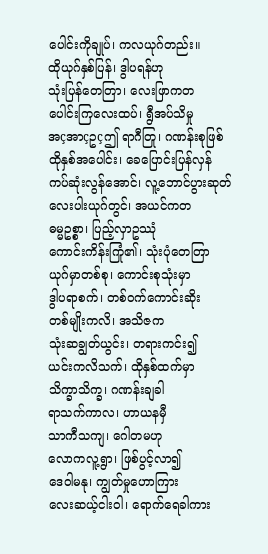ပေါင်းကိုချုပ်၊ ကလယုဂ်တည်း။
ထိုယုဂ်နှစ်ပြန်၊ ဒွါပရန်ဟု
သုံးပြန်တေတြာ၊ လေးဖြာကတ
ပေါင်းကြလေးထပ်၊ ရွီအပ်သိမှု
အçအာçဥçဤ ရာဂီတြု၊ ဂဏန်းစုဖြစ်
ထိုနှစ်အပေါင်း၊ ခေပြောင်းပြန်လှန်
ကပ်ဆုံးလွန်အောင်၊ လူ့ဘောင်ပွားဆုတ်
လေးပါးယုဂ်တွင်၊ အယင်ကတ
ဓမ္မဥစ္စာ၊ ပြည့်လှာဥဿုံ
ကောင်းကိန်းကြုံ၏၊ သုံးပုံတေတြာ
ယုဂ်မှာတစ်စု၊ ကောင်းစုသုံးမှာ
ဒွါပရာစက်၊ တစ်ဝက်ကောင်းဆိုး
တစ်မျိုးကလိ၊ အသိဇက
သုံးဆချွတ်ယွင်း၊ တရားကင်း၍
ယင်းကလိသက်၊ ထိုနှစ်ထက်မှာ
သိက္ခာသိက္ခ၊ ဂဏန်းချခါ
ရာသက်ကာလ၊ ဟာယနမှီ
သာကီသကျ၊ ဂေါတမဟု
လောကလူ့ရွာ၊ ဖြစ်ပွင့်လာ၍
ဒေဝါမနု၊ ကျွတ်မှုဟောကြား
လေးဆယ့်ငါးဝါ၊ ရောက်ရေခါကား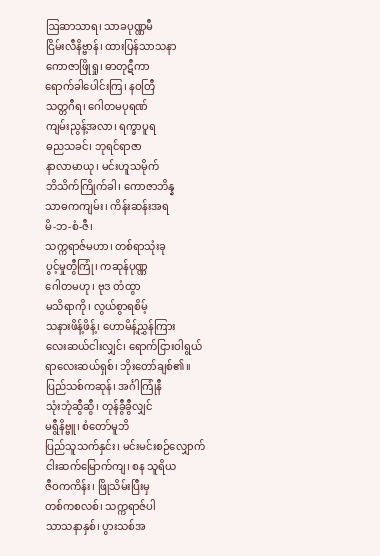ဩဆာသာရ၊ သာခပုဏ္ဏမီ
ငြိမ်းလီနိဗ္ဗာန်၊ ထားပြန်သာသနာ
ကောဇာဖြိုရှု၊ ဓာတုဋီကာ
ရောက်ခါပေါင်းကြ၊ နဝတြီ
သတ္တဂီရ၊ ဂေါတမပုရဏ်
ကျမ်းညွန့်အလာ၊ ရက္ခာပူရ
ဓညသခင်၊ ဘုရင်ရာဇာ
နာလာမာယု၊ မင်းဟူသမိုက်
ဘိသိက်ကြိုက်ခါ၊ ကောဇာဘိန္န
သာဓကကျမ်း၊ ကိန်းဆန်းအရ
မိ-ဘ-စံ-ဇီ၊
သက္ကရာဇ်မဟာ၊ တစ်ရာသုံးခု
ပွင့်မှုတွီကြုံ၊ ကဆုန်ပုဏ္ဏ
ဂေါတမဟု၊ ဗုဒ တံထွာ
မသိရာကို၊ လွယ်စွာရစိမ့်
သနားဖိန့်ဖိန့်၊ ဟောမိန့်ညွှန်ကြား
လေးဆယ်ငါးလျှင်၊ ရောက်ငြားဝါရွယ်
ရာလေးဆယ်ရှစ်၊ ဘိုးတော်ချစ်၏။
ပြည်သစ်ကဆုန်၊ အင်္ဂါကြုံနီ
သုံးဘုံဆွီဆွီ၊ တုန်ခွီခွီလျှင်
မရွီနိဗ္ဗူ၊ စံတော်မူဘိ
ပြည်သူသက်နှင်း၊ မင်းမင်းစဉ်လျှောက်
ငါးဆက်မြောက်ကျ၊ စန သူရိယ
ဇီဝကကိန်း၊ ဖြိုသိမ်းပြီးမှ
တစ်ကစလစ်၊ သက္ကရာဇ်ပါ
သာသနာနှစ်၊ ပွားသစ်အ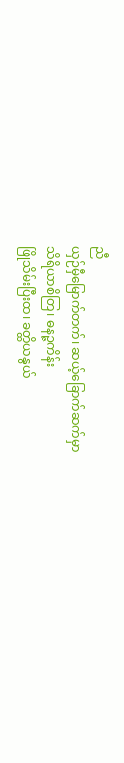ညီ
ယှဉ်မှီမြောက်တက်၊ ဆယ့်ခြောက်ဆက်မှာ
သိရိယာစိတြ၊ ဓနဉ္ဇကိန်း
ဖြိုသိမ်းပြီးထ၊ ခတ္ထိယနွယ်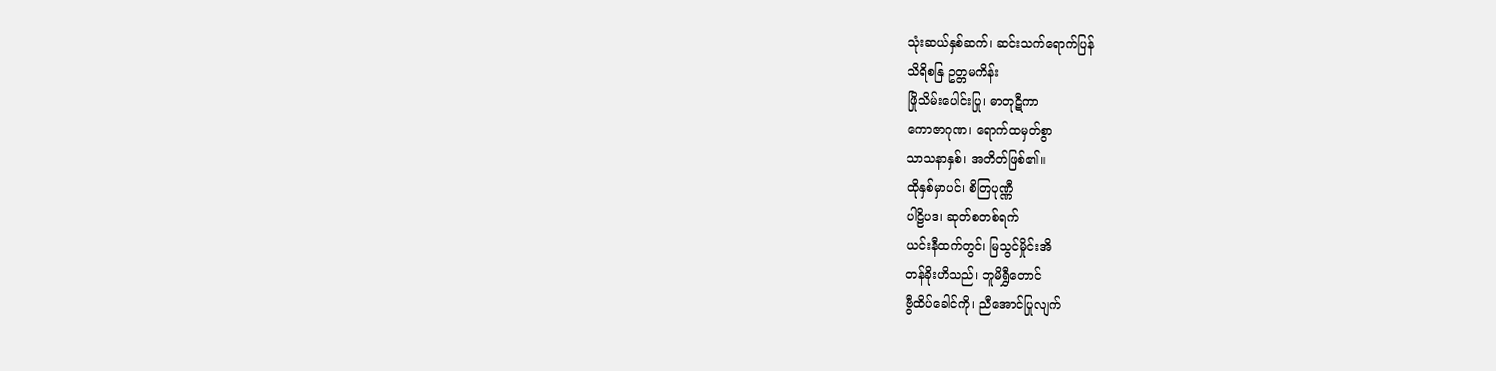သုံးဆယ်နှစ်ဆက်၊ ဆင်းသက်ရောက်ပြန်
သိရိစနြ ဥတ္တမကိန်း
ဖြိုသိမ်းပေါင်းပြု၊ ဓာတုဋီကာ
ကောဇာဂုဏ၊ ရောက်ထမှတ်စွာ
သာသနာနှစ်၊ အတိတ်ဖြစ်၏။
ထိုနှစ်မှာပင်၊ စိတြပုဏ္ဏီ
ပါဠိပဒ၊ ဆုတ်စတစ်ရက်
ယင်းနီထက်တွင်၊ မြသွင်မှိုင်းအိ
တန်ခိုးဟိသည်၊ ဘူမိရွှီတောင်
ဗွီထိပ်ခေါင်ကို၊ ညီအောင်ပြုလျက်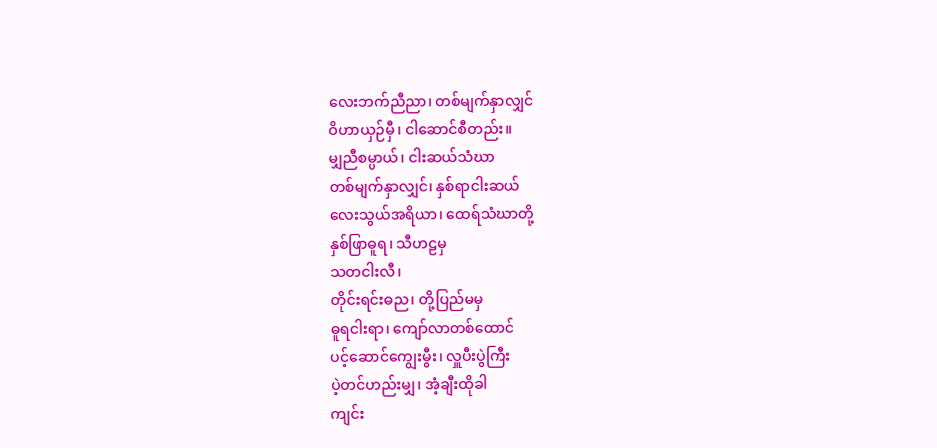လေးဘက်ညီညာ၊ တစ်မျက်နှာလျှင်
ဝိဟာယှဉ်မှီ၊ ငါဆောင်စီတည်း။
မျှညီစမ္ပာယ်၊ ငါးဆယ်သံဃာ
တစ်မျက်နှာလျှင်၊ နှစ်ရာငါးဆယ်
လေးသွယ်အရိယာ၊ ထေရ်သံဃာတို့
နှစ်ဖြာဓူရ၊ သီဟဠမှ
သတငါးလီ၊
တိုင်းရင်းဓည၊ တို့ပြည်မမှ
ဓူရငါးရာ၊ ကျော်လာတစ်ထောင်
ပင့်ဆောင်ကျွေးမွီး၊ လှူပီးပွဲကြီး
ပဲ့တင်ဟည်းမျှ၊ အံ့ချီးထိုခါ
ကျင်း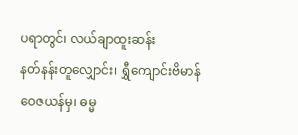ပရာတွင်၊ လယ်ချာထူးဆန်း
နတ်နန်းတူလျှောင်း၊ ရွှီကျောင်းဗိမာန်
ဝေဇယန်မှ၊ ဓမ္မ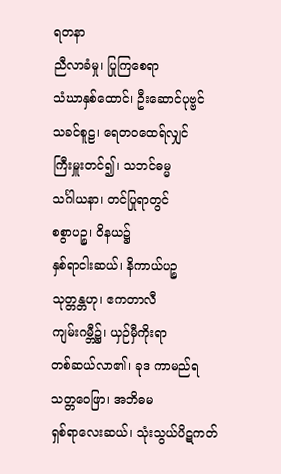ရတနာ
ညီလာခံမှု၊ ပြုကြစေရာ
သံဃာနှစ်ထောင်၊ ဦးဆောင်ပုဗ္ဗင်
သခင်စူဠ၊ ရေတဝထေရ်လျှင်
ကြီးမှူးတင်၍၊ သဘင်ဓမ္မ
သင်္ဂါယနာ၊ တင်ပြုရာတွင်
စစွာပဉ္စ၊ ဝိနယ၌
နှစ်ရာငါးဆယ်၊ နိကာယ်ပဉ္စ
သုတ္တန္တဟု၊ ဧကတာလီ
ကျမ်းဂမ္ဘီ၌၊ ယှဉ်မှီကိုးရာ
တစ်ဆယ်လာ၏၊ ခုဒ ကာမည်ရ
သတ္တဝေဖြာ၊ အဘိဓမ
ရှစ်ရာလေးဆယ်၊ သုံးသွယ်ပိဋကတ်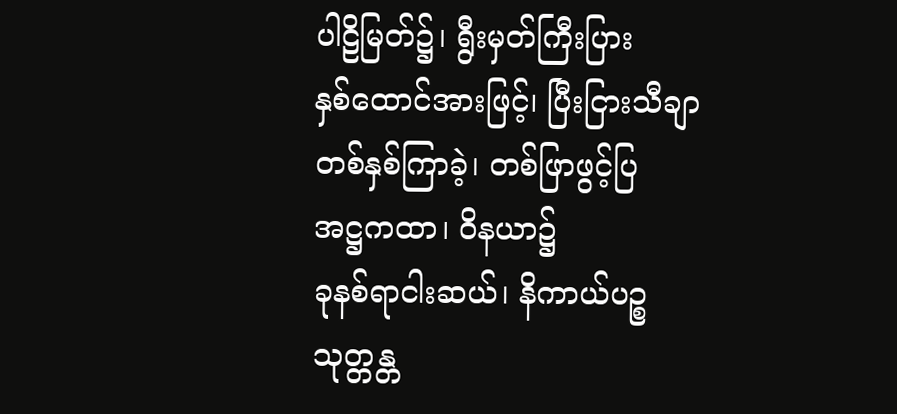ပါဠိမြတ်၌၊ ရွီးမှတ်ကြီးပြား
နှစ်ထောင်အားဖြင့်၊ ပြီးငြားသီချာ
တစ်နှစ်ကြာခဲ့၊ တစ်ဖြာဖွင့်ပြ
အဋ္ဌကထာ၊ ဝိနယာ၌
ခုနစ်ရာငါးဆယ်၊ နိကာယ်ပဉ္စ
သုတ္တန္တ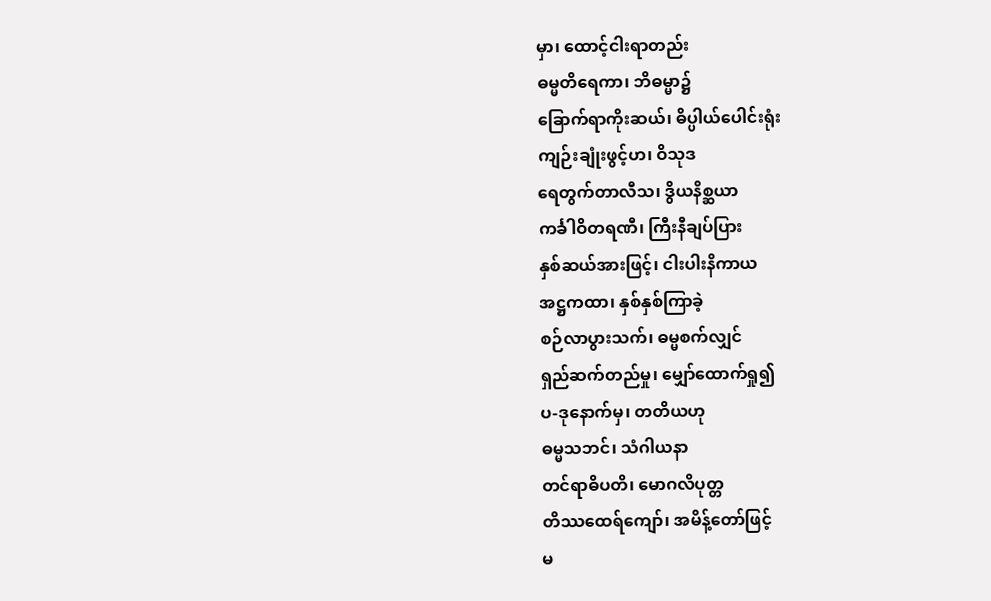မှာ၊ ထောင့်ငါးရာတည်း
ဓမ္မတိရေကာ၊ ဘိဓမ္မာ၌
ခြောက်ရာကိုးဆယ်၊ ဓိပ္ပါယ်ပေါင်းရုံး
ကျဉ်းချုံးဖွင့်ဟ၊ ဝိသုဒ
ရေတွက်တာလီသ၊ ဒွိယနိစ္ဆယာ
ကင်္ခါဝိတရဏီ၊ ကြီးနီချပ်ပြား
နှစ်ဆယ်အားဖြင့်၊ ငါးပါးနိကာယ
အဋ္ဌကထာ၊ နှစ်နှစ်ကြာခဲ့
စဉ်လာပွားသက်၊ ဓမ္မစက်လျှင်
ရှည်ဆက်တည်မှု၊ မျှော်ထောက်ရှု၍
ပ-ဒုနောက်မှ၊ တတိယဟု
ဓမ္မသဘင်၊ သံဂါယနာ
တင်ရာဓိပတိ၊ မောဂလိပုတ္တ
တိဿထေရ်ကျော်၊ အမိန့်တော်ဖြင့်
မ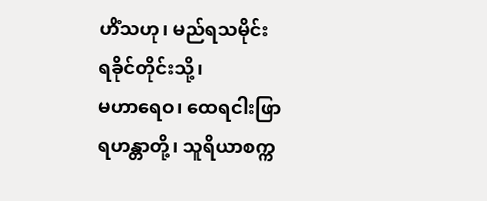ဟိံသဟု၊ မည်ရသမိုင်း
ရခိုင်တိုင်းသို့၊
မဟာရေဝ၊ ထေရငါးဖြာ
ရဟန္တာတို့၊ သူရိယာစက္က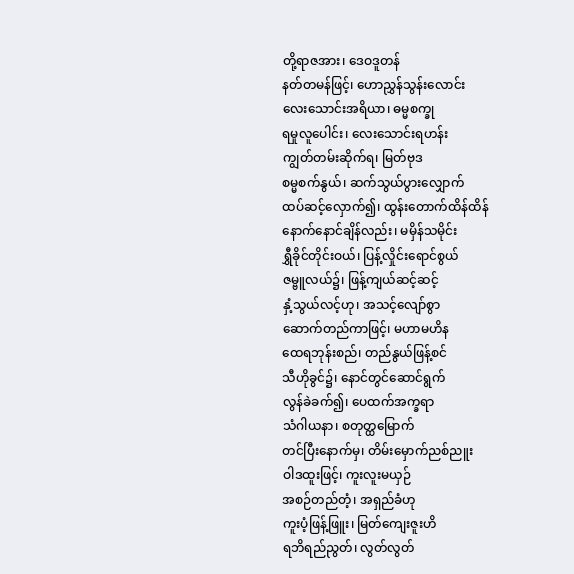တို့ရာဇအား၊ ဒေဝဒူတန်
နတ်တမန်ဖြင့်၊ ဟောညွှန်သွန်းလောင်း
လေးသောင်းအရိယာ၊ ဓမ္မစက္ခု
ရမှုလူပေါင်း၊ လေးသောင်းရဟန်း
ကျွတ်တမ်းဆိုက်ရ၊ မြတ်ဗုဒ
စမ္မစက်နွယ်၊ ဆက်သွယ်ပွားလျှောက်
ထပ်ဆင့်လှောက်၍၊ ထွန်းတောက်ထိန်ထိန်
နောက်နောင်ချိန်လည်း၊ မမှိန်သမိုင်း
ရွှီခိုင်တိုင်းဝယ်၊ ပြန့်လှိုင်းရောင်စွယ်
ဇမ္ဗူလယ်၌၊ ဖြန့်ကျယ်ဆင့်ဆင့်
နှံ့သွယ်လင့်ဟု၊ အသင့်လျော်စွာ
ဆောက်တည်ကာဖြင့်၊ မဟာမဟိန
ထေရဘုန်းစည်၊ တည်နွယ်ဖြန့်စင်
သီဟိုခွင်၌၊ နောင်တွင်ဆောင်ရွက်
လွန်ခဲခက်၍၊ ပေထက်အက္ခရာ
သံဂါယနာ၊ စတုတ္ထမြောက်
တင်ပြီးနောက်မှ၊ တိမ်းမှောက်ညစ်ညူး
ဝါဒထူးဖြင့်၊ ကူးလူးမယှဉ်
အစဉ်တည်တံ့၊ အရှည်ခံဟု
ကူးပံ့ဖြန့်ဖြူး၊ မြတ်ကျေးဇူးဟိ
ရဘိရည်ညွတ်၊ လွတ်လွတ်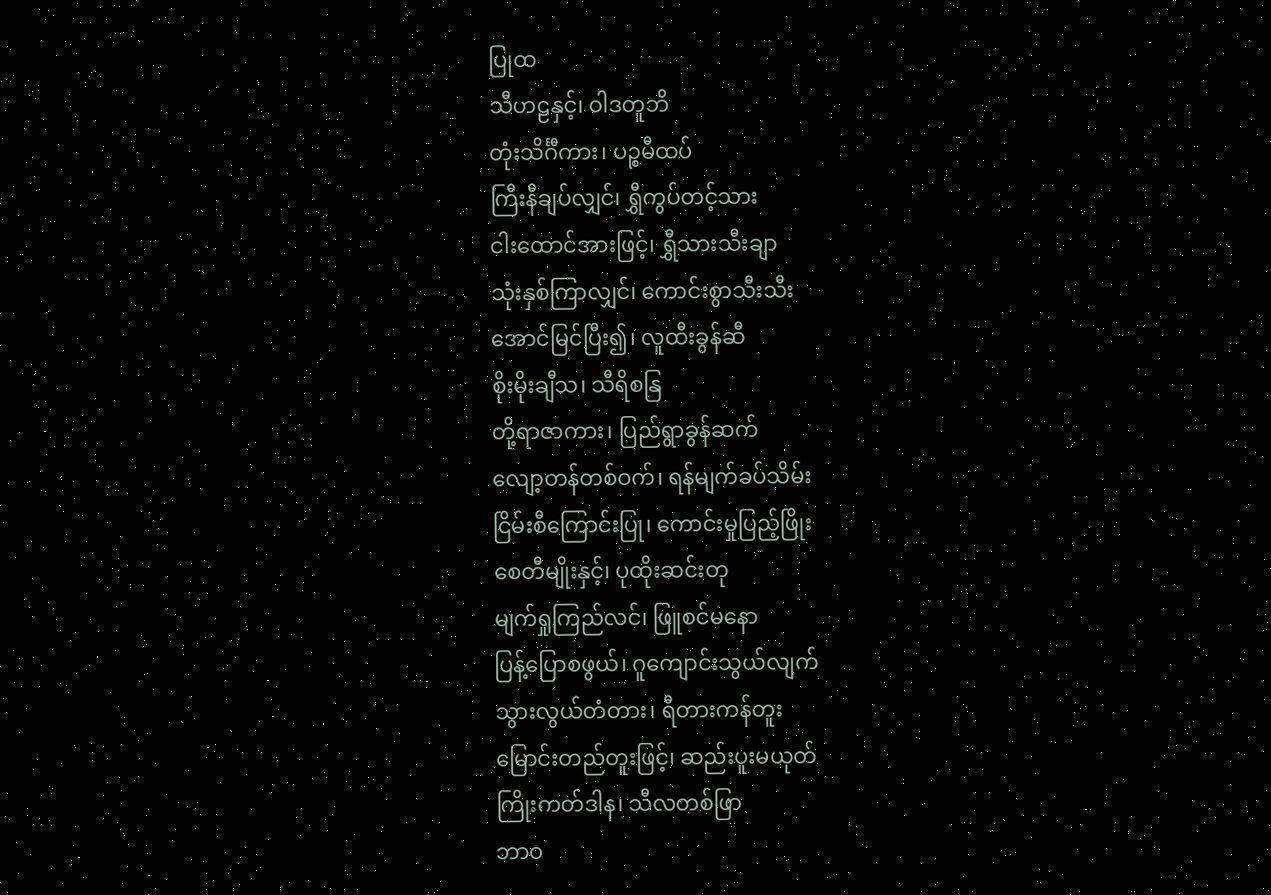ပြုထ
သီဟဠနှင့်၊ ဝါဒတူဘိ
တုံးသိင်္ဂီကား၊ ပဉ္စမီထပ်
ကြီးနီချပ်လျှင်၊ ရွှီကွပ်တင့်သား
ငါးထောင်အားဖြင့်၊ ရွှီသားသီးချာ
သုံးနှစ်ကြာလျှင်၊ ကောင်းစွာသီးသီး
အောင်မြင်ပြီး၍၊ လူထီးခွန်ဆီ
စိုးမိုးချီသ၊ သီရိစနြ
တို့ရာဇာကား၊ ပြည်ရွာခွန်ဆက်
လျော့တန်တစ်ဝက်၊ ရန်မျက်ခပ်သိမ်း
ငြိမ်းစီကြောင်းပြု၊ ကောင်းမှုပြည့်ဖြိုး
စေတီမျိုးနှင့်၊ ပုထိုးဆင်းတု
မျက်ရှုကြည်လင်၊ ဖြူစင်မနော
ပြန့်ပြောစဖွယ်၊ ဂူကျောင်းသွယ်လျက်
သွားလွယ်တံတား၊ ရီတားကန်တူး
မြောင်းတည်တူးဖြင့်၊ ဆည်းပူးမယုတ်
ကြိုးကတ်ဒါန၊ သီလတစ်ဖြာ
ဘာဝ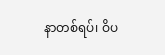နာတစ်ရပ်၊ ဝိပ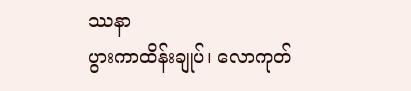ဿနာ
ပွားကာထိန်းချုပ်၊ လောကုတ်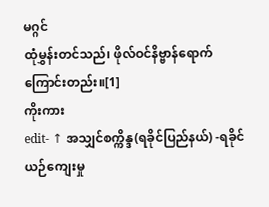မဂ္ဂင်
ထုံမွှန်းတင်သည်၊ ဖိုလ်ဝင်နိဗ္ဗာန်ရောက်ကြောင်းတည်း။[1]
ကိုးကား
edit- ↑ အသျှင်စက္ကိန္ဒ(ရခိုင်ပြည်နယ်) -ရခိုင်ယဉ်ကျေးမှု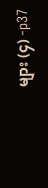များ (၄) -p37